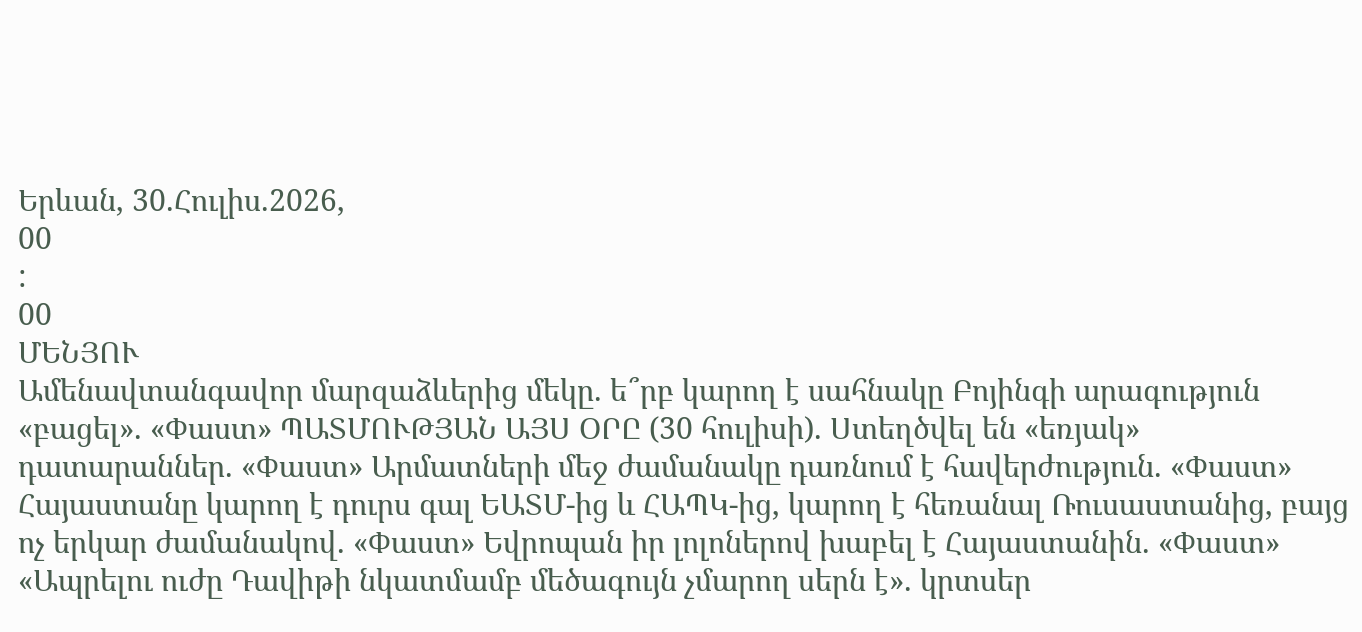Երևան, 30.Հուլիս.2026,
00
:
00
ՄԵՆՅՈՒ
Ամենավտանգավոր մարզաձևերից մեկը. ե՞րբ կարող է սահնակը Բոյինգի արագություն «բացել». «Փաստ» ՊԱՏՄՈՒԹՅԱՆ ԱՅՍ ՕՐԸ (30 հուլիսի). Ստեղծվել են «եռյակ» դատարաններ. «Փաստ» Արմատների մեջ ժամանակը դառնում է հավերժություն. «Փաստ» Հայաստանը կարող է դուրս գալ ԵԱՏՄ-ից և ՀԱՊԿ-ից, կարող է հեռանալ Ռուսաստանից, բայց ոչ երկար ժամանակով. «Փաստ» Եվրոպան իր լոլոներով խաբել է Հայաստանին. «Փաստ» «Ապրելու ուժը Դավիթի նկատմամբ մեծագույն չմարող սերն է». կրտսեր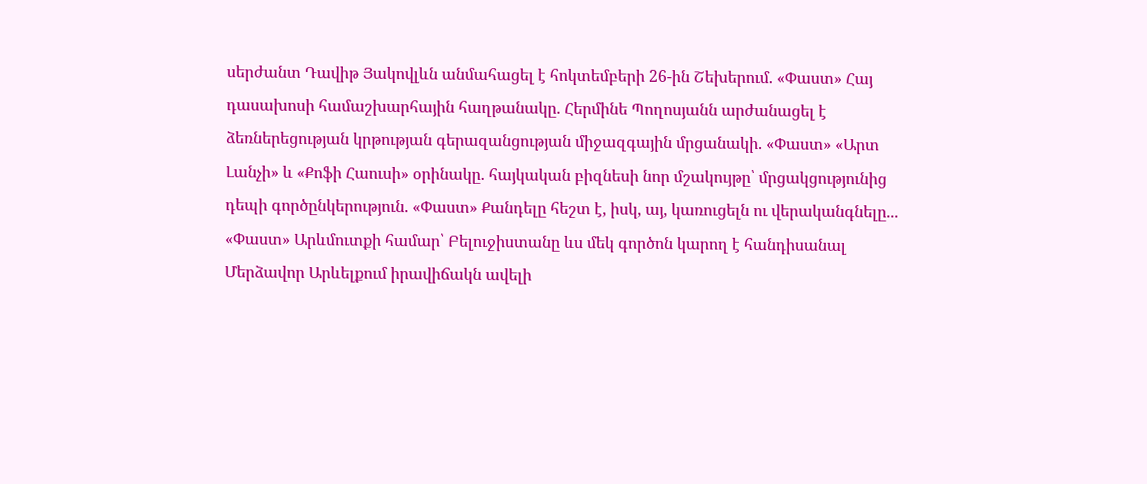սերժանտ Դավիթ Յակովլևն անմահացել է հոկտեմբերի 26-ին Շեխերում. «Փաստ» Հայ դասախոսի համաշխարհային հաղթանակը. Հերմինե Պողոսյանն արժանացել է ձեռներեցության կրթության գերազանցության միջազգային մրցանակի. «Փաստ» «Արտ Լանչի» և «Քոֆի Հաուսի» օրինակը. հայկական բիզնեսի նոր մշակույթը՝ մրցակցությունից դեպի գործընկերություն. «Փաստ» Քանդելը հեշտ է, իսկ, այ, կառուցելն ու վերականգնելը... «Փաստ» Արևմուտքի համար՝ Բելուջիստանը ևս մեկ գործոն կարող է հանդիսանալ Մերձավոր Արևելքում իրավիճակն ավելի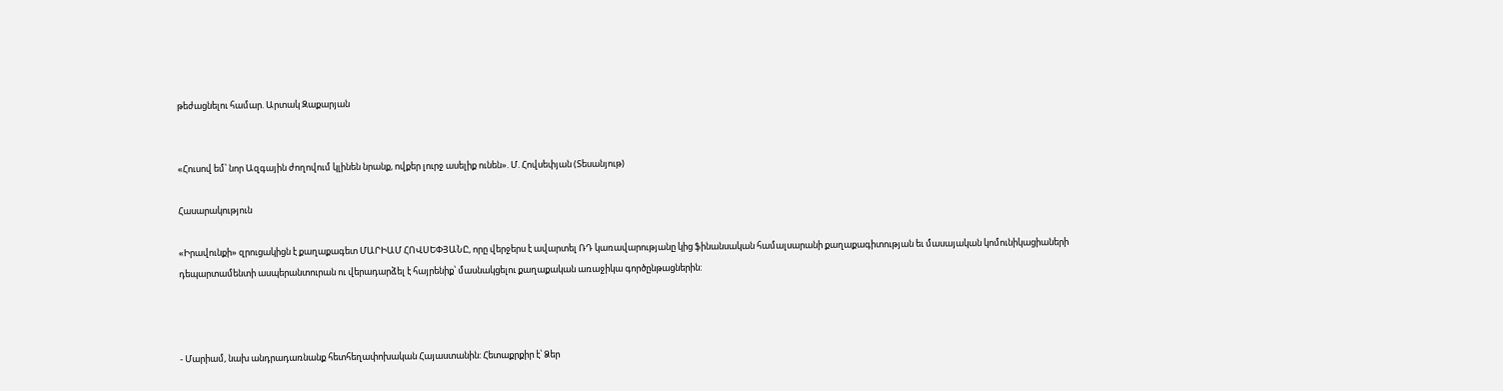թեժացնելու համար. Արտակ Զաքարյան


«Հուսով եմ՝ նոր Ազգային ժողովում կլինեն նրանք, ովքեր լուրջ ասելիք ունեն». Մ. Հովսեփյան (Տեսանյութ)

Հասարակություն

«Իրավունքի» զրուցակիցն է քաղաքագետ ՄԱՐԻԱՄ ՀՈՎՍԵՓՅԱՆԸ, որը վերջերս է ավարտել ՌԴ կառավարությանը կից ֆինանսական համալսարանի քաղաքագիտության եւ մասայական կոմունիկացիաների դեպարտամենտի ասպերանտուրան ու վերադարձել է հայրենիք՝ մասնակցելու քաղաքական առաջիկա գործընթացներին:



- Մարիամ, նախ անդրադառնանք հետհեղափոխական Հայաստանին: Հետաքրքիր է՝ Ձեր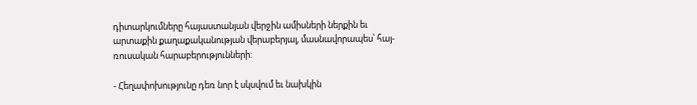դիտարկումները հայաստանյան վերջին ամիսների ներքին եւ արտաքին քաղաքականության վերաբերյալ, մասնավորապես՝ հայ-ռուսական հարաբերությունների:

- Հեղափոխությունը դեռ նոր է սկսվում եւ նախկին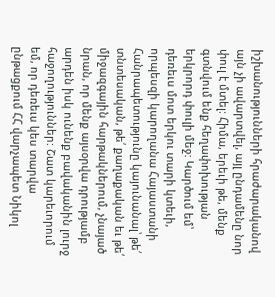իշխանությունների հրաժարականով այն չի ավարտվել, այլ ընդամենը նոր փուլ է մտել: Հիմա, երեւի թե, մենք գտնվում ենք հեղափոխության երկրորդ փուլի մեջ: Կարծում եմ՝ դեռեւս մոտ երկու տարի կտեւի, որպեսզի կարողանա Հայաստանի Հանրապետությունը կայունանալ՝ թե՛ տնտեսական, թե՛ քաղաքական եւ թե՛ միջազգային հարթակներում, չնայած նրան, որ մենք այսօրվա դրությամբ արդեն իսկ ունենք բավականին լուրջ հաջողություններ: Շատ կարեւորում եմ, որ դեռեւս կես տարվա ընթացքում ՀՀ վարչապետ Նիկոլ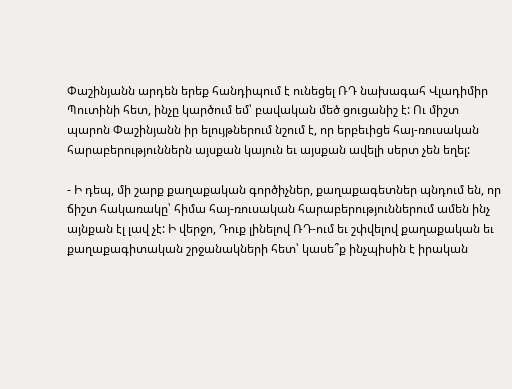Փաշինյանն արդեն երեք հանդիպում է ունեցել ՌԴ նախագահ Վլադիմիր Պուտինի հետ, ինչը կարծում եմ՝ բավական մեծ ցուցանիշ է: Ու միշտ պարոն Փաշինյանն իր ելույթներում նշում է, որ երբեւիցե հայ-ռուսական հարաբերություններն այսքան կայուն եւ այսքան ավելի սերտ չեն եղել:

- Ի դեպ, մի շարք քաղաքական գործիչներ, քաղաքագետներ պնդում են, որ ճիշտ հակառակը՝ հիմա հայ-ռուսական հարաբերություններում ամեն ինչ այնքան էլ լավ չէ: Ի վերջո, Դուք լինելով ՌԴ-ում եւ շփվելով քաղաքական եւ քաղաքագիտական շրջանակների հետ՝ կասե՞ք ինչպիսին է իրական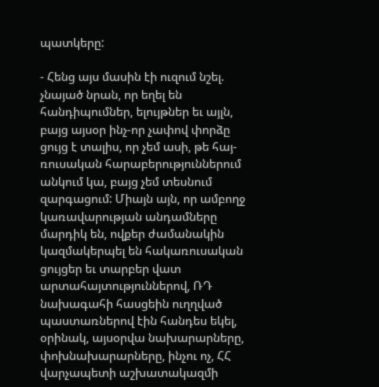պատկերը:

- Հենց այս մասին էի ուզում նշել. չնայած նրան, որ եղել են հանդիպումներ, ելույթներ եւ այլն, բայց այսօր ինչ-որ չափով փորձը ցույց է տալիս, որ չեմ ասի, թե հայ-ռուսական հարաբերություններում անկում կա, բայց չեմ տեսնում զարգացում: Միայն այն, որ ամբողջ կառավարության անդամները մարդիկ են, ովքեր ժամանակին կազմակերպել են հակառուսական ցույցեր եւ տարբեր վատ արտահայտություններով, ՌԴ նախագահի հասցեին ուղղված պաստառներով էին հանդես եկել, օրինակ, այսօրվա նախարարները, փոխնախարարները, ինչու ոչ, ՀՀ վարչապետի աշխատակազմի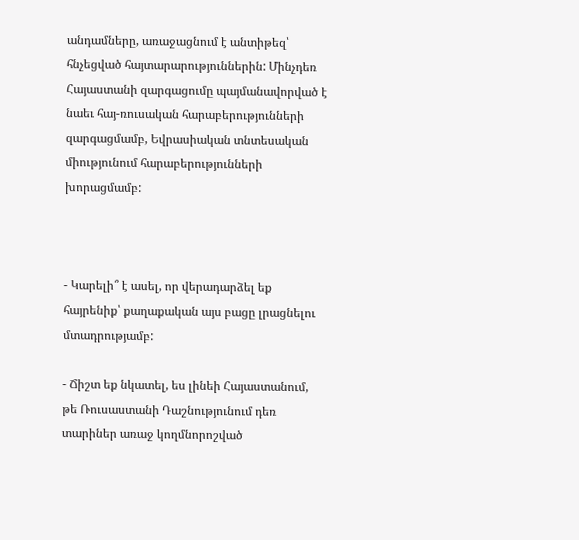անդամները, առաջացնում է անտիթեզ՝ հնչեցված հայտարարություններին: Մինչդեռ Հայաստանի զարգացումը պայմանավորված է նաեւ հայ-ռուսական հարաբերությունների զարգացմամբ, Եվրասիական տնտեսական միությունում հարաբերությունների խորացմամբ:



- Կարելի՞ է ասել, որ վերադարձել եք հայրենիք՝ քաղաքական այս բացը լրացնելու մտադրությամբ:

- Ճիշտ եք նկատել, ես լինեի Հայաստանում, թե Ռուսաստանի Դաշնությունում դեռ  տարիներ առաջ կողմնորոշված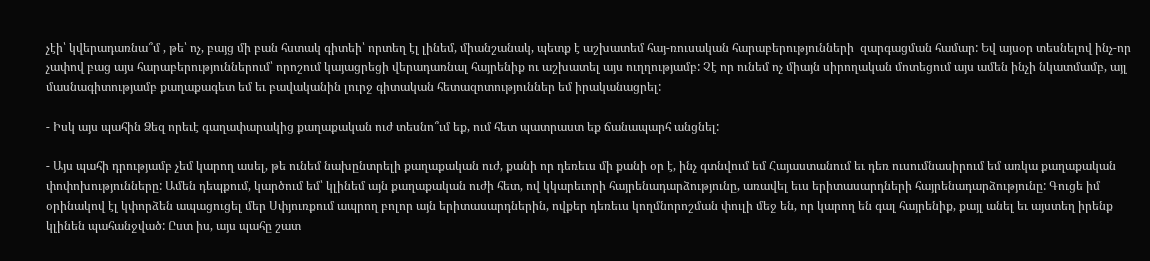չէի՝ կվերադառնա՞մ , թե՝ ոչ, բայց մի բան հստակ գիտեի՝ որտեղ էլ լինեմ, միանշանակ, պետք է աշխատեմ հայ-ռուսական հարաբերությունների  զարգացման համար: Եվ այսօր տեսնելով ինչ-որ չափով բաց այս հարաբերություններում՝ որոշում կայացրեցի վերադառնալ հայրենիք ու աշխատել այս ուղղությամբ: Չէ որ ունեմ ոչ միայն սիրողական մոտեցում այս ամեն ինչի նկատմամբ, այլ մասնագիտությամբ քաղաքագետ եմ եւ բավականին լուրջ գիտական հետազոտություններ եմ իրականացրել:

- Իսկ այս պահին Ձեզ որեւէ գաղափարակից քաղաքական ուժ տեսնո՞ւմ եք, ում հետ պատրաստ եք ճանապարհ անցնել:

- Այս պահի դրությամբ չեմ կարող ասել, թե ունեմ նախընտրելի քաղաքական ուժ, քանի որ դեռեւս մի քանի օր է, ինչ գտնվում եմ Հայաստանում եւ դեռ ուսումնասիրում եմ առկա քաղաքական փոփոխությունները: Ամեն դեպքում, կարծում եմ՝ կլինեմ այն քաղաքական ուժի հետ, ով կկարեւորի հայրենադարձությունը, առավել եւս երիտասարդների հայրենադարձությունը: Գուցե իմ օրինակով էլ կփորձեն ապացուցել մեր Սփյուռքում ապրող բոլոր այն երիտասարդներին, ովքեր դեռեւս կողմնորոշման փուլի մեջ են, որ կարող են գալ հայրենիք, քայլ անել եւ այստեղ իրենք կլինեն պահանջված: Ըստ իս, այս պահը շատ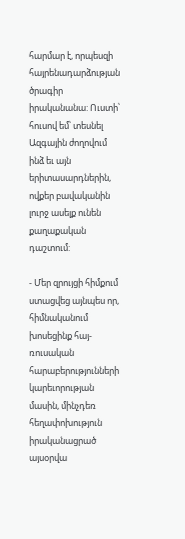հարմար է, որպեսզի հայրենադարձության ծրագիր իրականանա: Ուստի՝ հուսով եմ՝ տեսնել Ազգային ժողովում ինձ եւ այն երիտասարդներին, ովքեր բավականին լուրջ ասելք ունեն քաղաքական դաշտում:

- Մեր զրույցի հիմքում ստացվեց այնպես որ, հիմնականում խոսեցինք հայ-ռուսական հարաբերությունների կարեւորության մասին, մինչդեռ հեղափոխություն իրականացրած այսօրվա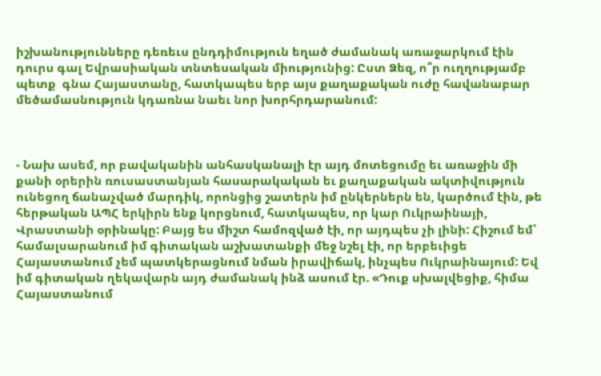իշխանությունները դեռեւս ընդդիմություն եղած ժամանակ առաջարկում էին դուրս գալ Եվրասիական տնտեսական միությունից: Ըստ Ձեզ, ո՞ր ուղղությամբ պետք  գնա Հայաստանը, հատկապես երբ այս քաղաքական ուժը հավանաբար մեծամասնություն կդառնա նաեւ նոր խորհրդարանում:



- Նախ ասեմ, որ բավականին անհասկանալի էր այդ մոտեցումը եւ առաջին մի քանի օրերին ռուսաստանյան հասարակական եւ քաղաքական ակտիվություն ունեցող ճանաչված մարդիկ, որոնցից շատերն իմ ընկերներն են, կարծում էին, թե հերթական ԱՊՀ երկիրն ենք կորցնում, հատկապես, որ կար Ուկրաինայի, Վրաստանի օրինակը: Բայց ես միշտ համոզված էի, որ այդպես չի լինի: Հիշում եմ՝ համալսարանում իմ գիտական աշխատանքի մեջ նշել էի, որ երբեւիցե Հայաստանում չեմ պատկերացնում նման իրավիճակ, ինչպես Ուկրաինայում: Եվ իմ գիտական ղեկավարն այդ ժամանակ ինձ ասում էր. «Դուք սխալվեցիք, հիմա Հայաստանում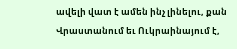ավելի վատ է ամեն ինչ լինելու, քան Վրաստանում եւ Ուկրաինայում է,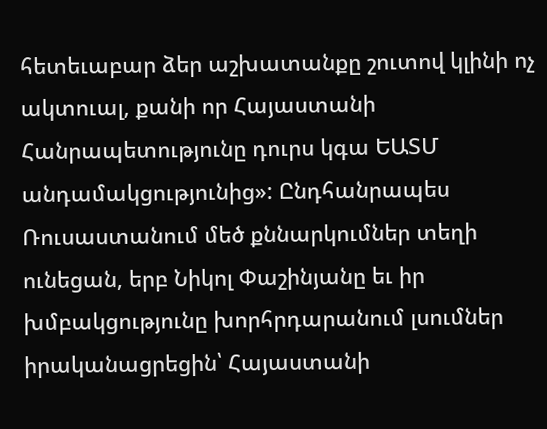հետեւաբար ձեր աշխատանքը շուտով կլինի ոչ ակտուալ, քանի որ Հայաստանի Հանրապետությունը դուրս կգա ԵԱՏՄ անդամակցությունից»: Ընդհանրապես Ռուսաստանում մեծ քննարկումներ տեղի ունեցան, երբ Նիկոլ Փաշինյանը եւ իր խմբակցությունը խորհրդարանում լսումներ իրականացրեցին՝ Հայաստանի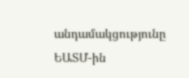անդամակցությունը ԵԱՏՄ-ին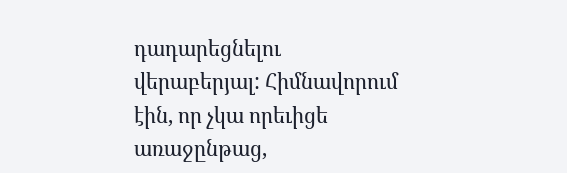դադարեցնելու վերաբերյալ: Հիմնավորում էին, որ չկա որեւիցե առաջընթաց,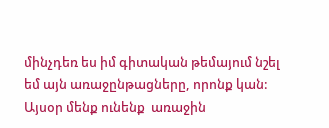մինչդեռ ես իմ գիտական թեմայում նշել եմ այն առաջընթացները, որոնք կան: Այսօր մենք ունենք  առաջին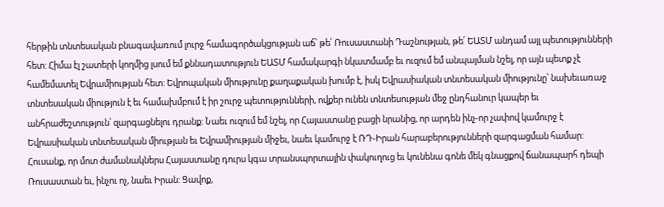հերթին տնտեսական բնագավառում լուրջ համագործակցության աճ՝ թե՛ Ռուսաստանի Դաշնության, թե՛ ԵԱՏՄ անդամ այլ պետությունների հետ: Հիմա էլ շատերի կողմից լսում եմ քննադատություն ԵԱՏՄ համակարգի նկատմամբ եւ ուզում եմ անպայման նշել, որ այն պետք չէ համեմատել Եվրամիության հետ: Եվրոպական միությունը քաղաքական խումբ է, իսկ Եվրասիական տնտեսական միությունը՝ նախեւառաջ տնտեսական միություն է եւ համախմբում է իր շուրջ պետությունների, ովքեր ունեն տնտեսության մեջ ընդհանուր կապեր եւ անհրաժեշտություն՝ զարգացնելու դրանք: Նաեւ ուզում եմ նշել, որ Հայաստանը բացի նրանից, որ արդեն ինչ-որ չափով կամուրջ է Եվրասիական տնտեսական միության եւ Եվրամիության միջեւ, նաեւ կամուրջ է ՌԴ-Իրան հարաբերությունների զարգացման համար: Հուսանք, որ մոտ ժամանակներս Հայաստանը դուրս կգա տրանսպորտային փակուղուց եւ կունենա գոնե մեկ գնացքով ճանապարհ դեպի Ռուսաստան եւ, ինչու ոչ, նաեւ Իրան: Ցավոք,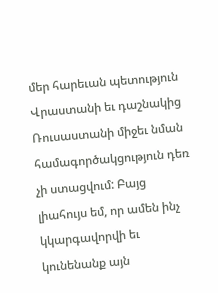մեր հարեւան պետություն Վրաստանի եւ դաշնակից Ռուսաստանի միջեւ նման համագործակցություն դեռ չի ստացվում: Բայց լիահույս եմ, որ ամեն ինչ կկարգավորվի եւ կունենանք այն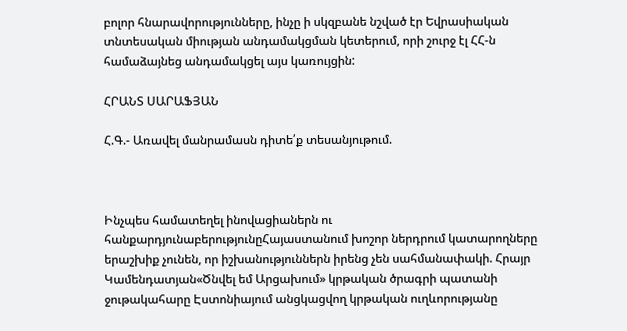բոլոր հնարավորությունները, ինչը ի սկզբանե նշված էր Եվրասիական տնտեսական միության անդամակցման կետերում, որի շուրջ էլ ՀՀ-ն համաձայնեց անդամակցել այս կառույցին:

ՀՐԱՆՏ ՍԱՐԱՖՅԱՆ

Հ.Գ.- Առավել մանրամասն դիտե՛ք տեսանյութում.



Ինչպես համատեղել ինովացիաներն ու հանքարդյունաբերությունըՀայաստանում խոշոր ներդրում կատարողները երաշխիք չունեն, որ իշխանություններն իրենց չեն սահմանափակի. Հրայր Կամենդատյան«Ծնվել եմ Արցախում» կրթական ծրագրի պատանի ջութակահարը Էստոնիայում անցկացվող կրթական ուղևորությանը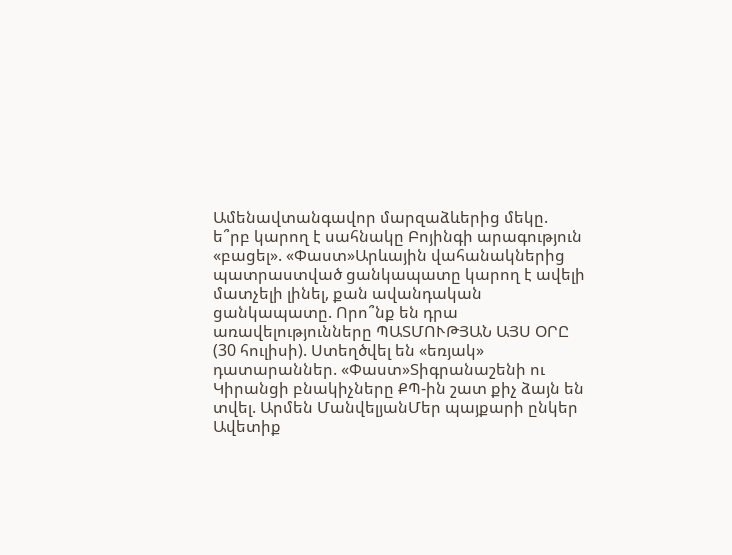Ամենավտանգավոր մարզաձևերից մեկը. ե՞րբ կարող է սահնակը Բոյինգի արագություն «բացել». «Փաստ»Արևային վահանակներից պատրաստված ցանկապատը կարող է ավելի մատչելի լինել, քան ավանդական ցանկապատը. Որո՞նք են դրա առավելությունները ՊԱՏՄՈՒԹՅԱՆ ԱՅՍ ՕՐԸ (30 հուլիսի). Ստեղծվել են «եռյակ» դատարաններ. «Փաստ»Տիգրանաշենի ու Կիրանցի բնակիչները ՔՊ-ին շատ քիչ ձայն են տվել. Արմեն ՄանվելյանՄեր պայքարի ընկեր Ավետիք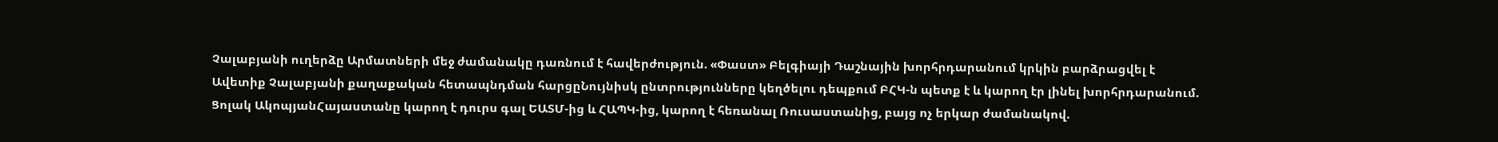Չալաբյանի ուղերձը Արմատների մեջ ժամանակը դառնում է հավերժություն. «Փաստ» Բելգիայի Դաշնային խորհրդարանում կրկին բարձրացվել է Ավետիք Չալաբյանի քաղաքական հետապնդման հարցըՆույնիսկ ընտրությունները կեղծելու դեպքում ԲՀԿ-ն պետք է և կարող էր լինել խորհրդարանում. Ցոլակ ԱկոպյանՀայաստանը կարող է դուրս գալ ԵԱՏՄ-ից և ՀԱՊԿ-ից, կարող է հեռանալ Ռուսաստանից, բայց ոչ երկար ժամանակով.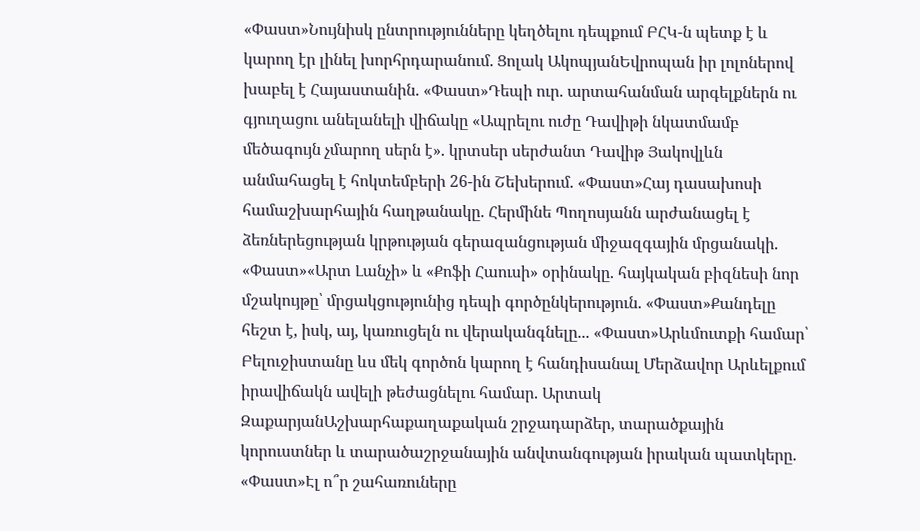«Փաստ»Նույնիսկ ընտրությունները կեղծելու դեպքում ԲՀԿ-ն պետք է և կարող էր լինել խորհրդարանում. Ցոլակ ԱկոպյանԵվրոպան իր լոլոներով խաբել է Հայաստանին. «Փաստ»Դեպի ուր. արտահանման արգելքներն ու գյուղացու անելանելի վիճակը «Ապրելու ուժը Դավիթի նկատմամբ մեծագույն չմարող սերն է». կրտսեր սերժանտ Դավիթ Յակովլևն անմահացել է հոկտեմբերի 26-ին Շեխերում. «Փաստ»Հայ դասախոսի համաշխարհային հաղթանակը. Հերմինե Պողոսյանն արժանացել է ձեռներեցության կրթության գերազանցության միջազգային մրցանակի. «Փաստ»«Արտ Լանչի» և «Քոֆի Հաուսի» օրինակը. հայկական բիզնեսի նոր մշակույթը՝ մրցակցությունից դեպի գործընկերություն. «Փաստ»Քանդելը հեշտ է, իսկ, այ, կառուցելն ու վերականգնելը... «Փաստ»Արևմուտքի համար՝ Բելուջիստանը ևս մեկ գործոն կարող է հանդիսանալ Մերձավոր Արևելքում իրավիճակն ավելի թեժացնելու համար. Արտակ ԶաքարյանԱշխարհաքաղաքական շրջադարձեր, տարածքային կորուստներ և տարածաշրջանային անվտանգության իրական պատկերը. «Փաստ»Էլ ո՞ր շահառուները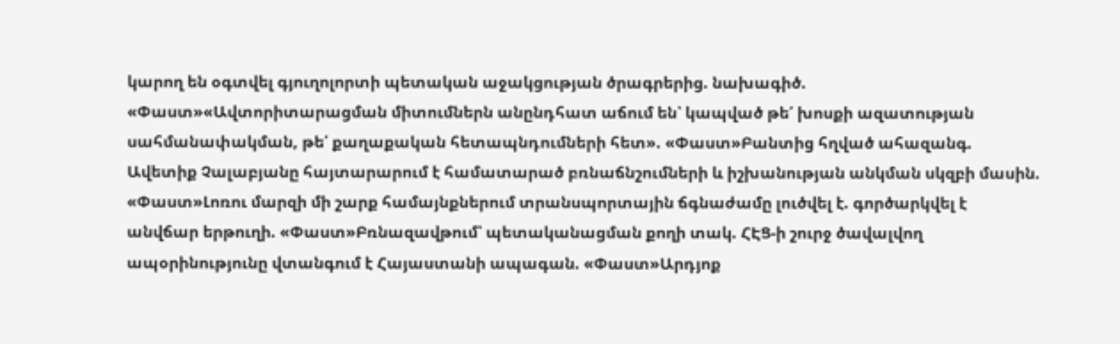կարող են օգտվել գյուղոլորտի պետական աջակցության ծրագրերից. նախագիծ. «Փաստ»«Ավտորիտարացման միտումներն անընդհատ աճում են՝ կապված թե՛ խոսքի ազատության սահմանափակման, թե՛ քաղաքական հետապնդումների հետ». «Փաստ»Բանտից հղված ահազանգ. Ավետիք Չալաբյանը հայտարարում է համատարած բռնաճնշումների և իշխանության անկման սկզբի մասին. «Փաստ»Լոռու մարզի մի շարք համայնքներում տրանսպորտային ճգնաժամը լուծվել է. գործարկվել է անվճար երթուղի. «Փաստ»Բռնազավթում՝ պետականացման քողի տակ. ՀԷՑ-ի շուրջ ծավալվող ապօրինությունը վտանգում է Հայաստանի ապագան. «Փաստ»Արդյոք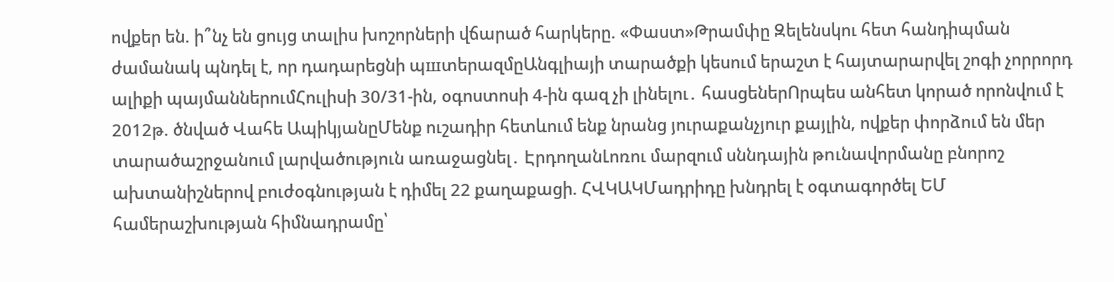ովքեր են. ի՞նչ են ցույց տալիս խոշորների վճարած հարկերը. «Փաստ»Թրամփը Զելենսկու հետ հանդիպման ժամանակ պնդել է, որ դադարեցնի պшտերազմըԱնգլիայի տարածքի կեսում երաշտ է հայտարարվել շոգի չորրորդ ալիքի պայմաններումՀուլիսի 30/31-ին, օգոստոսի 4-ին գազ չի լինելու․ հասցեներՈրպես անհետ կորած որոնվում է 2012թ. ծնված Վահե ԱպիկյանըՄենք ուշադիր հետևում ենք նրանց յուրաքանչյուր քայլին, ովքեր փորձում են մեր տարածաշրջանում լարվածություն առաջացնել․ ԷրդողանԼոռու մարզում սննդային թnւնավորմանը բնորոշ ախտանիշներով բուժօգնության է դիմել 22 քաղաքացի. ՀՎԿԱԿՄադրիդը խնդրել է օգտագործել ԵՄ համերաշխության հիմնադրամը՝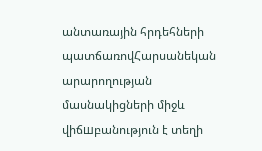անտառային հրդեհների պատճառովՀարսանեկան արարողության մասնակիցների միջև վիճшբանություն է տեղի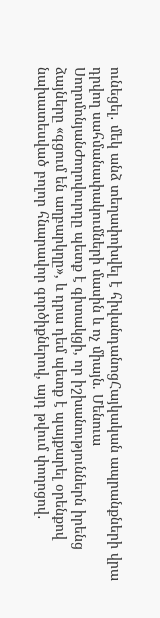ունեցել․ մեկ անձ տեղափոխվել է հիվանդանոցՀայկական ապրանքների վրա դրվող սահմանափակումների մասին և ոչ միայն. Մենուա ՍողոմոնյանԺողովուրդը պետք է գիտակցի, որ իշխանություններն իրենց ձայները «գցում են աղբարկղը», և դրա դեմ պետք է պայքարել օրենքով նախատեսված բոլոր հնարավոր գործիքներով, այդ թվում փողոցով․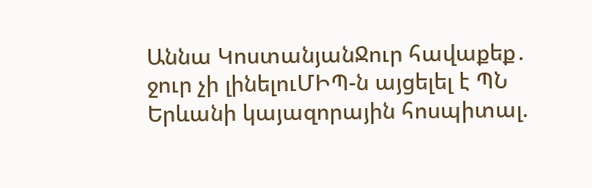Աննա ԿոստանյանՋուր հավաքեք․ ջուր չի լինելուՄԻՊ-ն այցելել է ՊՆ Երևանի կայազորային հոսպիտալ.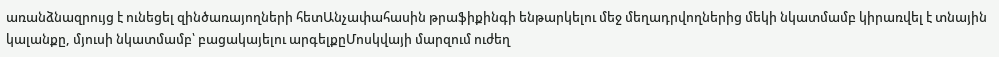առանձնազրույց է ունեցել զինծառայողների հետԱնչափահասին թրաֆիքինգի ենթարկելու մեջ մեղադրվողներից մեկի նկատմամբ կիրառվել է տնային կալանքը, մյուսի նկատմամբ՝ բացակայելու արգելքըՄոսկվայի մարզում ուժեղ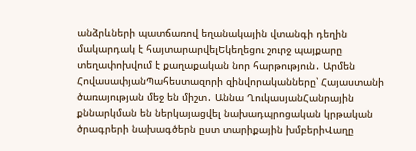անձրևների պատճառով եղանակային վտանգի դեղին մակարդակ է հայտարարվելԵկեղեցու շուրջ պայքարը տեղափոխվում է քաղաքական նոր հարթություն․ Արմեն ՀովասափյանՊահեստազորի զինվորականները՝ Հայաստանի ծառայության մեջ են միշտ․ Աննա ՂուկասյանՀանրային քննարկման են ներկայացվել նախադպրոցական կրթական ծրագրերի նախագծերն ըստ տարիքային խմբերիՎաղը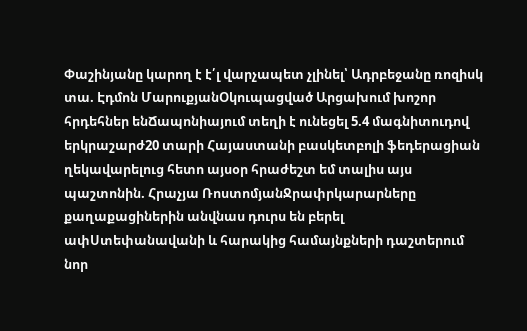Փաշինյանը կարող է է՛լ վարչապետ չլինել՝ Ադրբեջանը ռոզիսկ տա. Էդմոն ՄարուքյանՕկուպացված Արցախում խոշոր հրդեհներ ենՃապոնիայում տեղի է ունեցել 5.4 մագնիտուդով երկրաշարժ20 տարի Հայաստանի բասկետբոլի ֆեդերացիան ղեկավարելուց հետո այսօր հրաժեշտ եմ տալիս այս պաշտոնին. Հրաչյա ՌոստոմյանՋրափրկարարները քաղաքացիներին անվնաս դուրս են բերել ափՍտեփանավանի և հարակից համայնքների դաշտերում նոր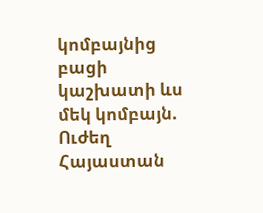կոմբայնից բացի կաշխատի ևս մեկ կոմբայն. Ուժեղ Հայաստան